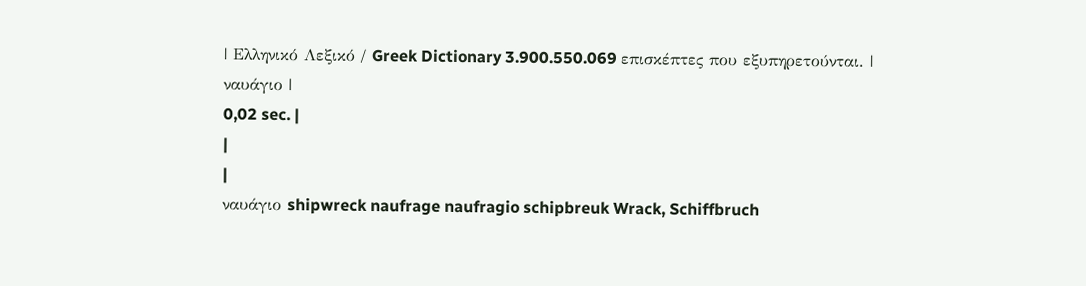| Ελληνικό Λεξικό / Greek Dictionary 3.900.550.069 επισκέπτες που εξυπηρετούνται. |
ναυάγιο |
0,02 sec. |
|
|
ναυάγιο shipwreck naufrage naufragio schipbreuk Wrack, Schiffbruch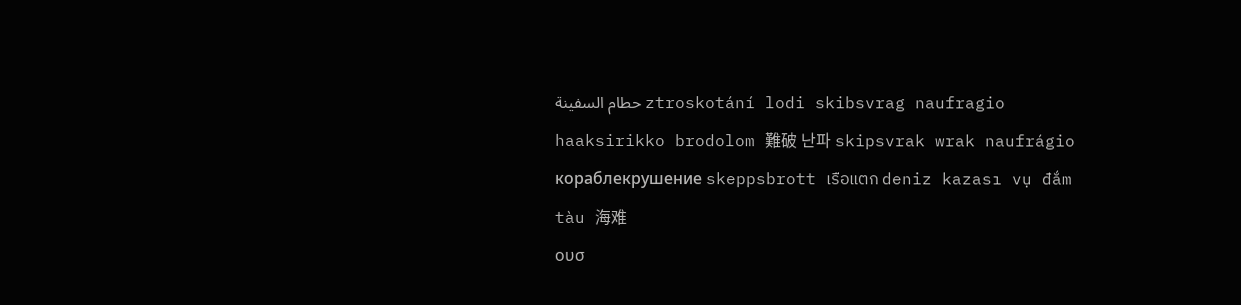حطام السفينة ztroskotání lodi skibsvrag naufragio haaksirikko brodolom 難破 난파 skipsvrak wrak naufrágio кораблекрушение skeppsbrott เรือแตก deniz kazası vụ đắm tàu 海难
ουσ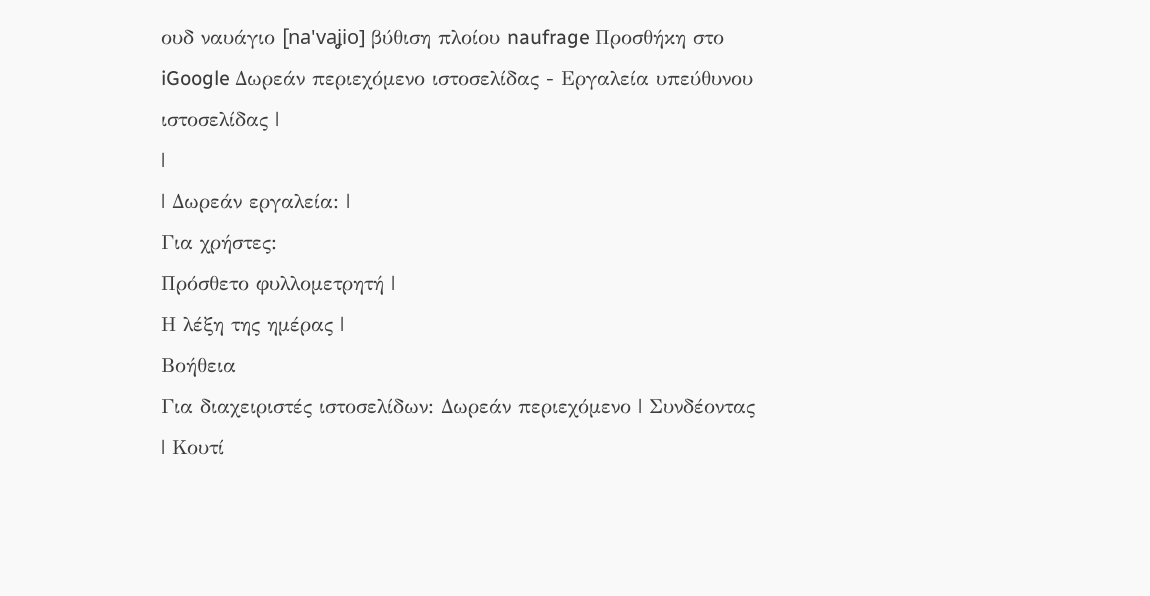ουδ ναυάγιο [na'vaʝio] βύθιση πλοίου naufrage Προσθήκη στο iGoogle Δωρεάν περιεχόμενο ιστοσελίδας - Εργαλεία υπεύθυνου ιστοσελίδας |
|
| Δωρεάν εργαλεία: |
Για χρήστες:
Πρόσθετο φυλλομετρητή |
Η λέξη της ημέρας |
Βοήθεια
Για διαχειριστές ιστοσελίδων: Δωρεάν περιεχόμενο | Συνδέοντας | Κουτί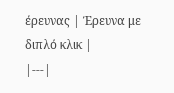έρευνας | Έρευνα με διπλό κλικ |
|---|